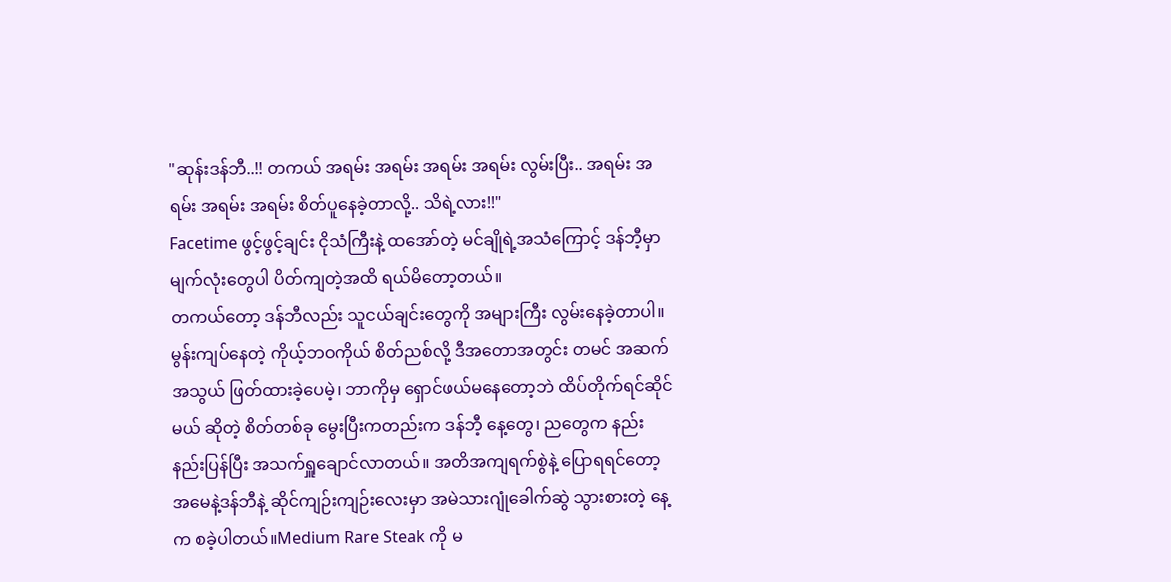"ဆုန်းဒန်ဘီ..!! တကယ် အရမ်း အရမ်း အရမ်း အရမ်း လွမ်းပြီး.. အရမ်း အရမ်း အရမ်း အရမ်း စိတ်ပူနေခဲ့တာလို့.. သိရဲ့လား!!"
Facetime ဖွင့်ဖွင့်ချင်း ငိုသံကြီးနဲ့ ထအော်တဲ့ မင်ချိုရဲ့အသံကြောင့် ဒန်ဘီ့မှာ မျက်လုံးတွေပါ ပိတ်ကျတဲ့အထိ ရယ်မိတော့တယ်။
တကယ်တော့ ဒန်ဘီလည်း သူငယ်ချင်းတွေကို အများကြီး လွမ်းနေခဲ့တာပါ။
မွန်းကျပ်နေတဲ့ ကိုယ့်ဘဝကိုယ် စိတ်ညစ်လို့ ဒီအတောအတွင်း တမင် အဆက်အသွယ် ဖြတ်ထားခဲ့ပေမဲ့၊ ဘာကိုမှ ရှောင်ဖယ်မနေတော့ဘဲ ထိပ်တိုက်ရင်ဆိုင်မယ် ဆိုတဲ့ စိတ်တစ်ခု မွေးပြီးကတည်းက ဒန်ဘီ့ နေ့တွေ၊ ညတွေက နည်းနည်းပြန်ပြီး အသက်ရှူချောင်လာတယ်။ အတိအကျရက်စွဲနဲ့ ပြောရရင်တော့ အမေနဲ့ဒန်ဘီနဲ့ ဆိုင်ကျဉ်းကျဉ်းလေးမှာ အမဲသားဂျုံခေါက်ဆွဲ သွားစားတဲ့ နေ့က စခဲ့ပါတယ်။Medium Rare Steak ကို မ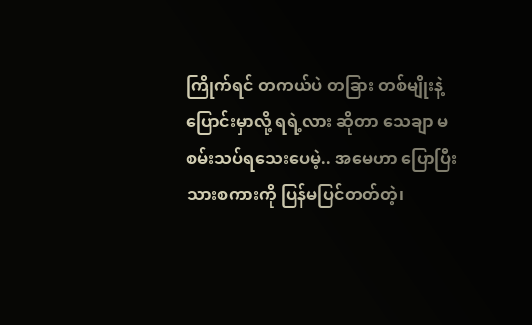ကြိုက်ရင် တကယ်ပဲ တခြား တစ်မျိုးနဲ့ ပြောင်းမှာလို့ ရရဲ့လား ဆိုတာ သေချာ မစမ်းသပ်ရသေးပေမဲ့.. အမေဟာ ပြောပြီးသားစကားကို ပြန်မပြင်တတ်တဲ့၊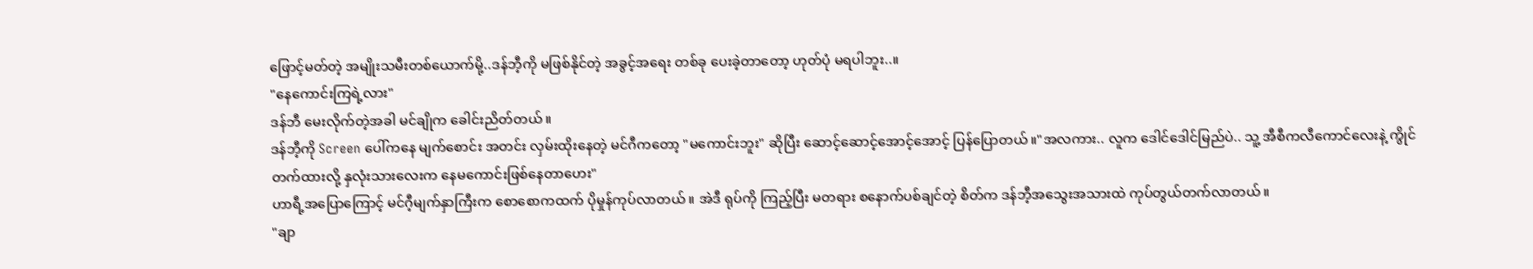ဖြောင့်မတ်တဲ့ အမျိုးသမီးတစ်ယောက်မို့..ဒန်ဘီ့ကို မဖြစ်နိုင်တဲ့ အခွင့်အရေး တစ်ခု ပေးခဲ့တာတော့ ဟုတ်ပုံ မရပါဘူး..။
"နေကောင်းကြရဲ့လား"
ဒန်ဘီ မေးလိုက်တဲ့အခါ မင်ချိုက ခေါင်းညိတ်တယ်။
ဒန်ဘီ့ကို Screen ပေါ်ကနေ မျက်စောင်း အတင်း လှမ်းထိုးနေတဲ့ မင်ဂီကတော့ "မကောင်းဘူး" ဆိုပြီး ဆောင့်ဆောင့်အောင့်အောင့် ပြန်ပြောတယ်။"အလကား.. လူက ဒေါင်ဒေါင်မြည်ပဲ.. သူ့ အီစီကလီကောင်လေးနဲ့ ကွိုင်တက်ထားလို့ နှလုံးသားလေးက နေမကောင်းဖြစ်နေတာဟေး"
ဟာရီ့အပြောကြောင့် မင်ဂီ့မျက်နှာကြီးက စောစောကထက် ပိုမှုန်ကုပ်လာတယ်။ အဲဒီ ရုပ်ကို ကြည့်ပြီး မတရား စနောက်ပစ်ချင်တဲ့ စိတ်က ဒန်ဘီ့အသွေးအသားထဲ ကုပ်တွယ်တက်လာတယ်။
"ချာ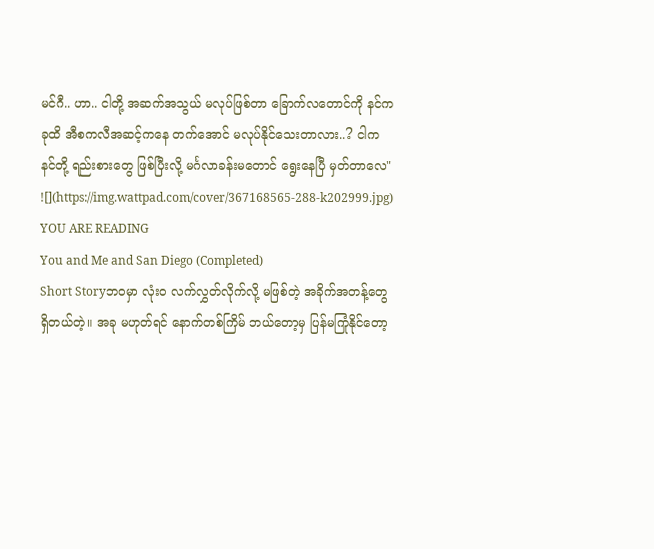မင်ဂီ.. ဟာ.. ငါတို့ အဆက်အသွယ် မလုပ်ဖြစ်တာ ခြောက်လတောင်ကို နင်က ခုထိ အီစကလီအဆင့်ကနေ တက်အောင် မလုပ်နိုင်သေးတာလား..? ငါက နင်တို့ ရည်းစားတွေ ဖြစ်ပြီးလို့ မင်္ဂလာခန်းမတောင် ရွေးနေပြီ မှတ်တာလေ"
![](https://img.wattpad.com/cover/367168565-288-k202999.jpg)
YOU ARE READING
You and Me and San Diego (Completed)
Short Storyဘဝမှာ လုံးဝ လက်လွှတ်လိုက်လို့ မဖြစ်တဲ့ အခိုက်အတန့်တွေ ရှိတယ်တဲ့။ အခု မဟုတ်ရင် နောက်တစ်ကြိမ် ဘယ်တော့မှ ပြန်မကြုံနိုင်တော့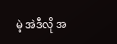မဲ့ အဲဒီလို အ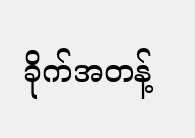ခိုက်အတန့်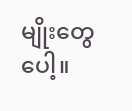မျိုးတွေပေါ့။